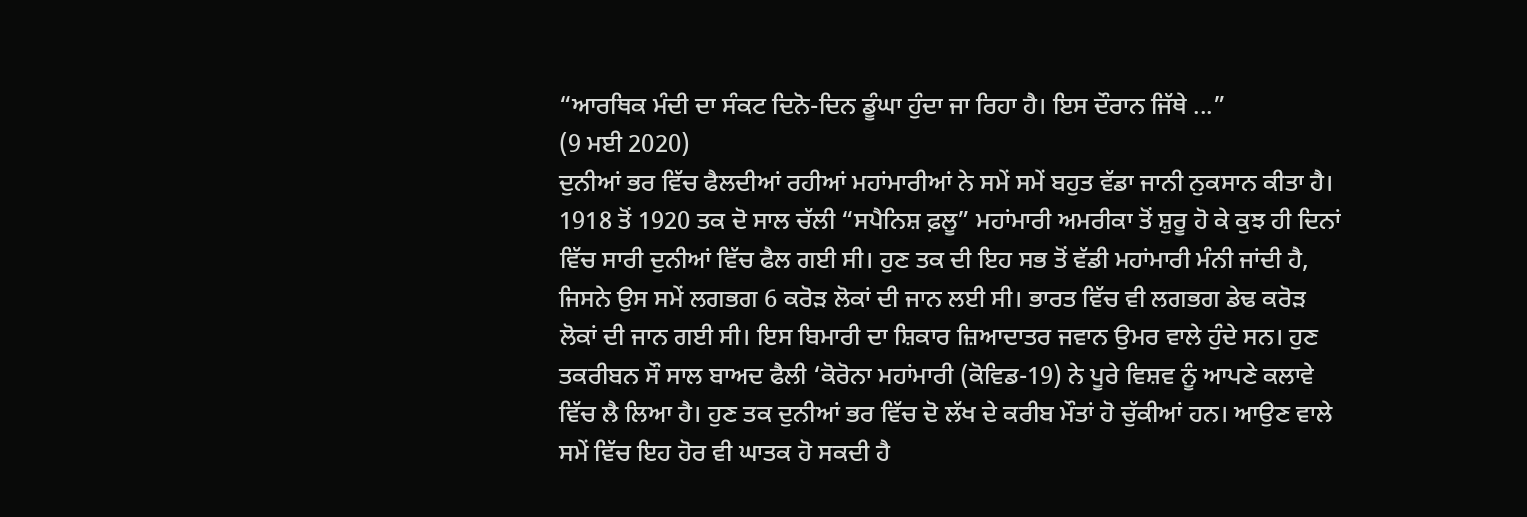“ਆਰਥਿਕ ਮੰਦੀ ਦਾ ਸੰਕਟ ਦਿਨੋ-ਦਿਨ ਡੂੰਘਾ ਹੁੰਦਾ ਜਾ ਰਿਹਾ ਹੈ। ਇਸ ਦੌਰਾਨ ਜਿੱਥੇ ...”
(9 ਮਈ 2020)
ਦੁਨੀਆਂ ਭਰ ਵਿੱਚ ਫੈਲਦੀਆਂ ਰਹੀਆਂ ਮਹਾਂਮਾਰੀਆਂ ਨੇ ਸਮੇਂ ਸਮੇਂ ਬਹੁਤ ਵੱਡਾ ਜਾਨੀ ਨੁਕਸਾਨ ਕੀਤਾ ਹੈ। 1918 ਤੋਂ 1920 ਤਕ ਦੋ ਸਾਲ ਚੱਲੀ “ਸਪੈਨਿਸ਼ ਫ਼ਲੂ” ਮਹਾਂਮਾਰੀ ਅਮਰੀਕਾ ਤੋਂ ਸ਼ੁਰੂ ਹੋ ਕੇ ਕੁਝ ਹੀ ਦਿਨਾਂ ਵਿੱਚ ਸਾਰੀ ਦੁਨੀਆਂ ਵਿੱਚ ਫੈਲ ਗਈ ਸੀ। ਹੁਣ ਤਕ ਦੀ ਇਹ ਸਭ ਤੋਂ ਵੱਡੀ ਮਹਾਂਮਾਰੀ ਮੰਨੀ ਜਾਂਦੀ ਹੈ, ਜਿਸਨੇ ਉਸ ਸਮੇਂ ਲਗਭਗ 6 ਕਰੋੜ ਲੋਕਾਂ ਦੀ ਜਾਨ ਲਈ ਸੀ। ਭਾਰਤ ਵਿੱਚ ਵੀ ਲਗਭਗ ਡੇਢ ਕਰੋੜ ਲੋਕਾਂ ਦੀ ਜਾਨ ਗਈ ਸੀ। ਇਸ ਬਿਮਾਰੀ ਦਾ ਸ਼ਿਕਾਰ ਜ਼ਿਆਦਾਤਰ ਜਵਾਨ ਉਮਰ ਵਾਲੇ ਹੁੰਦੇ ਸਨ। ਹੁਣ ਤਕਰੀਬਨ ਸੌ ਸਾਲ ਬਾਅਦ ਫੈਲੀ ‘ਕੋਰੋਨਾ ਮਹਾਂਮਾਰੀ (ਕੋਵਿਡ-19) ਨੇ ਪੂਰੇ ਵਿਸ਼ਵ ਨੂੰ ਆਪਣੇ ਕਲਾਵੇ ਵਿੱਚ ਲੈ ਲਿਆ ਹੈ। ਹੁਣ ਤਕ ਦੁਨੀਆਂ ਭਰ ਵਿੱਚ ਦੋ ਲੱਖ ਦੇ ਕਰੀਬ ਮੌਤਾਂ ਹੋ ਚੁੱਕੀਆਂ ਹਨ। ਆਉਣ ਵਾਲੇ ਸਮੇਂ ਵਿੱਚ ਇਹ ਹੋਰ ਵੀ ਘਾਤਕ ਹੋ ਸਕਦੀ ਹੈ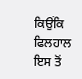ਕਿਉਂਕਿ ਫਿਲਹਾਲ ਇਸ ਤੋਂ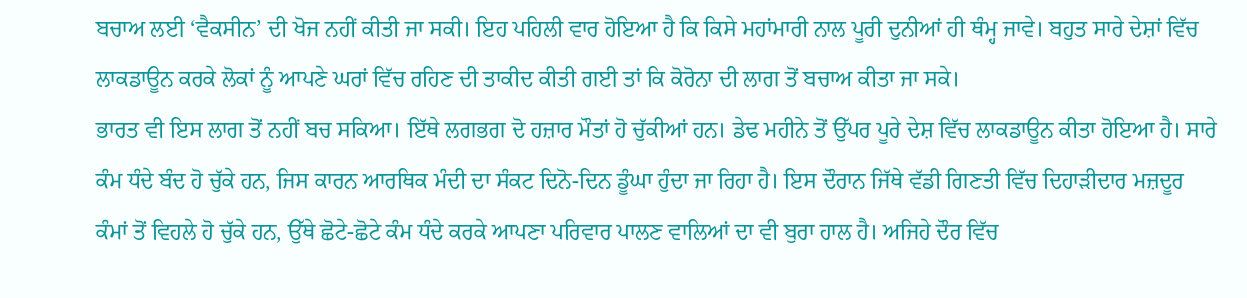ਬਚਾਅ ਲਈ ‘ਵੈਕਸੀਨ’ ਦੀ ਖੋਜ ਨਹੀਂ ਕੀਤੀ ਜਾ ਸਕੀ। ਇਹ ਪਹਿਲੀ ਵਾਰ ਹੋਇਆ ਹੈ ਕਿ ਕਿਸੇ ਮਹਾਂਮਾਰੀ ਨਾਲ ਪੂਰੀ ਦੁਨੀਆਂ ਹੀ ਥੰਮ੍ਹ ਜਾਵੇ। ਬਹੁਤ ਸਾਰੇ ਦੇਸ਼ਾਂ ਵਿੱਚ ਲਾਕਡਾਊਨ ਕਰਕੇ ਲੋਕਾਂ ਨੂੰ ਆਪਣੇ ਘਰਾਂ ਵਿੱਚ ਰਹਿਣ ਦੀ ਤਾਕੀਦ ਕੀਤੀ ਗਈ ਤਾਂ ਕਿ ਕੋਰੋਨਾ ਦੀ ਲਾਗ ਤੋਂ ਬਚਾਅ ਕੀਤਾ ਜਾ ਸਕੇ।
ਭਾਰਤ ਵੀ ਇਸ ਲਾਗ ਤੋਂ ਨਹੀਂ ਬਚ ਸਕਿਆ। ਇੱਥੇ ਲਗਭਗ ਦੋ ਹਜ਼ਾਰ ਮੌਤਾਂ ਹੋ ਚੁੱਕੀਆਂ ਹਨ। ਡੇਢ ਮਹੀਨੇ ਤੋਂ ਉੱਪਰ ਪੂਰੇ ਦੇਸ਼ ਵਿੱਚ ਲਾਕਡਾਊਨ ਕੀਤਾ ਹੋਇਆ ਹੈ। ਸਾਰੇ ਕੰਮ ਧੰਦੇ ਬੰਦ ਹੋ ਚੁੱਕੇ ਹਨ, ਜਿਸ ਕਾਰਨ ਆਰਥਿਕ ਮੰਦੀ ਦਾ ਸੰਕਟ ਦਿਨੋ-ਦਿਨ ਡੂੰਘਾ ਹੁੰਦਾ ਜਾ ਰਿਹਾ ਹੈ। ਇਸ ਦੌਰਾਨ ਜਿੱਥੇ ਵੱਡੀ ਗਿਣਤੀ ਵਿੱਚ ਦਿਹਾੜੀਦਾਰ ਮਜ਼ਦੂਰ ਕੰਮਾਂ ਤੋਂ ਵਿਹਲੇ ਹੋ ਚੁੱਕੇ ਹਨ, ਉੱਥੇ ਛੋਟੇ-ਛੋਟੇ ਕੰਮ ਧੰਦੇ ਕਰਕੇ ਆਪਣਾ ਪਰਿਵਾਰ ਪਾਲਣ ਵਾਲਿਆਂ ਦਾ ਵੀ ਬੁਰਾ ਹਾਲ ਹੈ। ਅਜਿਹੇ ਦੌਰ ਵਿੱਚ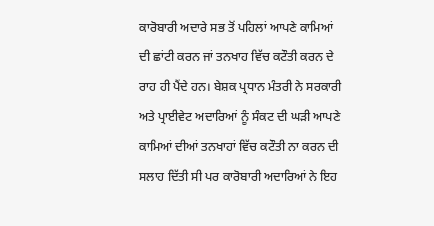ਕਾਰੋਬਾਰੀ ਅਦਾਰੇ ਸਭ ਤੋਂ ਪਹਿਲਾਂ ਆਪਣੇ ਕਾਮਿਆਂ ਦੀ ਛਾਂਟੀ ਕਰਨ ਜਾਂ ਤਨਖਾਹ ਵਿੱਚ ਕਟੌਤੀ ਕਰਨ ਦੇ ਰਾਹ ਹੀ ਪੈਂਦੇ ਹਨ। ਬੇਸ਼ਕ ਪ੍ਰਧਾਨ ਮੰਤਰੀ ਨੇ ਸਰਕਾਰੀ ਅਤੇ ਪ੍ਰਾਈਵੇਟ ਅਦਾਰਿਆਂ ਨੂੰ ਸੰਕਟ ਦੀ ਘੜੀ ਆਪਣੇ ਕਾਮਿਆਂ ਦੀਆਂ ਤਨਖਾਹਾਂ ਵਿੱਚ ਕਟੌਤੀ ਨਾ ਕਰਨ ਦੀ ਸਲਾਹ ਦਿੱਤੀ ਸੀ ਪਰ ਕਾਰੋਬਾਰੀ ਅਦਾਰਿਆਂ ਨੇ ਇਹ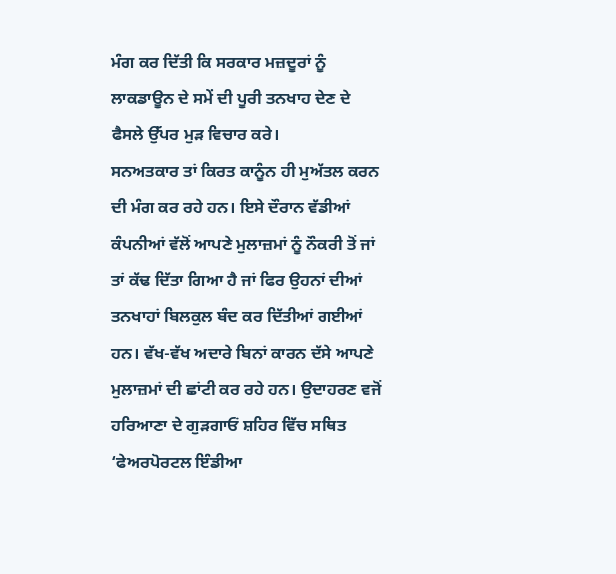ਮੰਗ ਕਰ ਦਿੱਤੀ ਕਿ ਸਰਕਾਰ ਮਜ਼ਦੂਰਾਂ ਨੂੰ ਲਾਕਡਾਊਨ ਦੇ ਸਮੇਂ ਦੀ ਪੂਰੀ ਤਨਖਾਹ ਦੇਣ ਦੇ ਫੈਸਲੇ ਉੱਪਰ ਮੁੜ ਵਿਚਾਰ ਕਰੇ।
ਸਨਅਤਕਾਰ ਤਾਂ ਕਿਰਤ ਕਾਨੂੰਨ ਹੀ ਮੁਅੱਤਲ ਕਰਨ ਦੀ ਮੰਗ ਕਰ ਰਹੇ ਹਨ। ਇਸੇ ਦੌਰਾਨ ਵੱਡੀਆਂ ਕੰਪਨੀਆਂ ਵੱਲੋਂ ਆਪਣੇ ਮੁਲਾਜ਼ਮਾਂ ਨੂੰ ਨੌਕਰੀ ਤੋਂ ਜਾਂ ਤਾਂ ਕੱਢ ਦਿੱਤਾ ਗਿਆ ਹੈ ਜਾਂ ਫਿਰ ਉਹਨਾਂ ਦੀਆਂ ਤਨਖਾਹਾਂ ਬਿਲਕੁਲ ਬੰਦ ਕਰ ਦਿੱਤੀਆਂ ਗਈਆਂ ਹਨ। ਵੱਖ-ਵੱਖ ਅਦਾਰੇ ਬਿਨਾਂ ਕਾਰਨ ਦੱਸੇ ਆਪਣੇ ਮੁਲਾਜ਼ਮਾਂ ਦੀ ਛਾਂਟੀ ਕਰ ਰਹੇ ਹਨ। ਉਦਾਹਰਣ ਵਜੋਂ ਹਰਿਆਣਾ ਦੇ ਗੁੜਗਾਓਂ ਸ਼ਹਿਰ ਵਿੱਚ ਸਥਿਤ ‘ਫੇਅਰਪੋਰਟਲ ਇੰਡੀਆ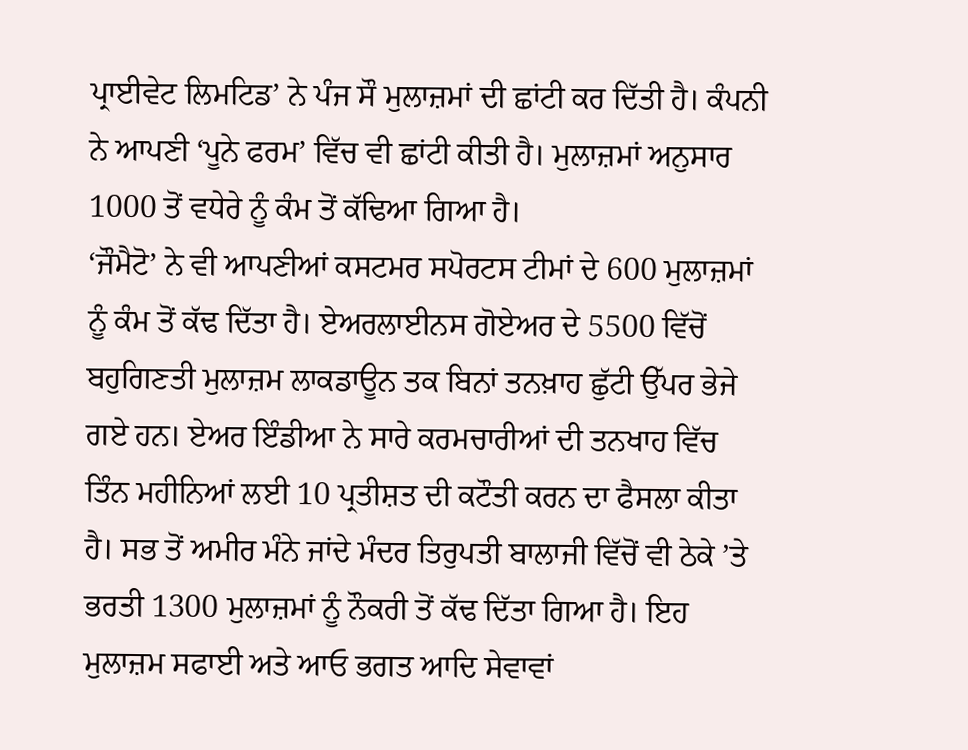ਪ੍ਰਾਈਵੇਟ ਲਿਮਟਿਡ’ ਨੇ ਪੰਜ ਸੌ ਮੁਲਾਜ਼ਮਾਂ ਦੀ ਛਾਂਟੀ ਕਰ ਦਿੱਤੀ ਹੈ। ਕੰਪਨੀ ਨੇ ਆਪਣੀ ‘ਪੂਨੇ ਫਰਮ’ ਵਿੱਚ ਵੀ ਛਾਂਟੀ ਕੀਤੀ ਹੈ। ਮੁਲਾਜ਼ਮਾਂ ਅਨੁਸਾਰ 1000 ਤੋਂ ਵਧੇਰੇ ਨੂੰ ਕੰਮ ਤੋਂ ਕੱਢਿਆ ਗਿਆ ਹੈ।
‘ਜੌਮੈਟੋ’ ਨੇ ਵੀ ਆਪਣੀਆਂ ਕਸਟਮਰ ਸਪੋਰਟਸ ਟੀਮਾਂ ਦੇ 600 ਮੁਲਾਜ਼ਮਾਂ ਨੂੰ ਕੰਮ ਤੋਂ ਕੱਢ ਦਿੱਤਾ ਹੈ। ਏਅਰਲਾਈਨਸ ਗੋਏਅਰ ਦੇ 5500 ਵਿੱਚੋਂ ਬਹੁਗਿਣਤੀ ਮੁਲਾਜ਼ਮ ਲਾਕਡਾਊਨ ਤਕ ਬਿਨਾਂ ਤਨਖ਼ਾਹ ਛੁੱਟੀ ਉੱਪਰ ਭੇਜੇ ਗਏ ਹਨ। ਏਅਰ ਇੰਡੀਆ ਨੇ ਸਾਰੇ ਕਰਮਚਾਰੀਆਂ ਦੀ ਤਨਖਾਹ ਵਿੱਚ ਤਿੰਨ ਮਹੀਨਿਆਂ ਲਈ 10 ਪ੍ਰਤੀਸ਼ਤ ਦੀ ਕਟੌਤੀ ਕਰਨ ਦਾ ਫੈਸਲਾ ਕੀਤਾ ਹੈ। ਸਭ ਤੋਂ ਅਮੀਰ ਮੰਨੇ ਜਾਂਦੇ ਮੰਦਰ ਤਿਰੁਪਤੀ ਬਾਲਾਜੀ ਵਿੱਚੋਂ ਵੀ ਠੇਕੇ ’ਤੇ ਭਰਤੀ 1300 ਮੁਲਾਜ਼ਮਾਂ ਨੂੰ ਨੌਕਰੀ ਤੋਂ ਕੱਢ ਦਿੱਤਾ ਗਿਆ ਹੈ। ਇਹ ਮੁਲਾਜ਼ਮ ਸਫਾਈ ਅਤੇ ਆਓ ਭਗਤ ਆਦਿ ਸੇਵਾਵਾਂ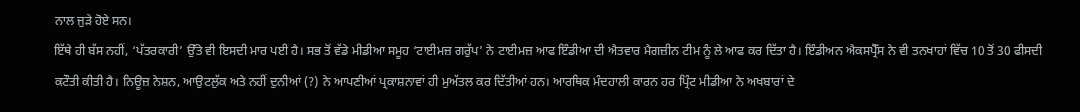ਨਾਲ ਜੁੜੇ ਹੋਏ ਸਨ।
ਇੱਥੇ ਹੀ ਬੱਸ ਨਹੀਂ, ‘ਪੱਤਰਕਾਰੀ’ ਉੱਤੇ ਵੀ ਇਸਦੀ ਮਾਰ ਪਈ ਹੈ। ਸਭ ਤੋਂ ਵੱਡੇ ਮੀਡੀਆ ਸਮੂਹ ‘ਟਾਈਮਜ਼ ਗਰੁੱਪ’ ਨੇ ਟਾਈਮਜ਼ ਆਫ ਇੰਡੀਆ ਦੀ ਐਤਵਾਰ ਮੈਗਜ਼ੀਨ ਟੀਮ ਨੂੰ ਲੇ ਆਫ ਕਰ ਦਿੱਤਾ ਹੈ। ਇੰਡੀਅਨ ਐਕਸਪ੍ਰੈੱਸ ਨੇ ਵੀ ਤਨਖਾਹਾਂ ਵਿੱਚ 10 ਤੋਂ 30 ਫੀਸਦੀ ਕਟੌਤੀ ਕੀਤੀ ਹੈ। ਨਿਊਜ਼ ਨੇਸ਼ਨ, ਆਉਟਲੁੱਕ ਅਤੇ ਨਹੀਂ ਦੁਨੀਆਂ (?) ਨੇ ਆਪਣੀਆਂ ਪ੍ਰਕਾਸ਼ਨਾਵਾਂ ਹੀ ਮੁਅੱਤਲ ਕਰ ਦਿੱਤੀਆਂ ਹਨ। ਆਰਥਿਕ ਮੰਦਹਾਲੀ ਕਾਰਨ ਹਰ ਪ੍ਰਿੰਟ ਮੀਡੀਆ ਨੇ ਅਖਬਾਰਾਂ ਦੇ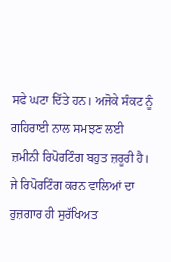ਸਫੇ ਘਟਾ ਦਿੱਤੇ ਹਨ। ਅਜੋਕੇ ਸੰਕਟ ਨੂੰ ਗਹਿਰਾਈ ਨਾਲ ਸਮਝਣ ਲਈ ਜ਼ਮੀਨੀ ਰਿਪੋਰਟਿੰਗ ਬਹੁਤ ਜ਼ਰੂਰੀ ਹੈ। ਜੇ ਰਿਪੋਰਟਿੰਗ ਕਰਨ ਵਾਲਿਆਂ ਦਾ ਰੁਜ਼ਗਾਰ ਹੀ ਸੁਰੱਖਿਅਤ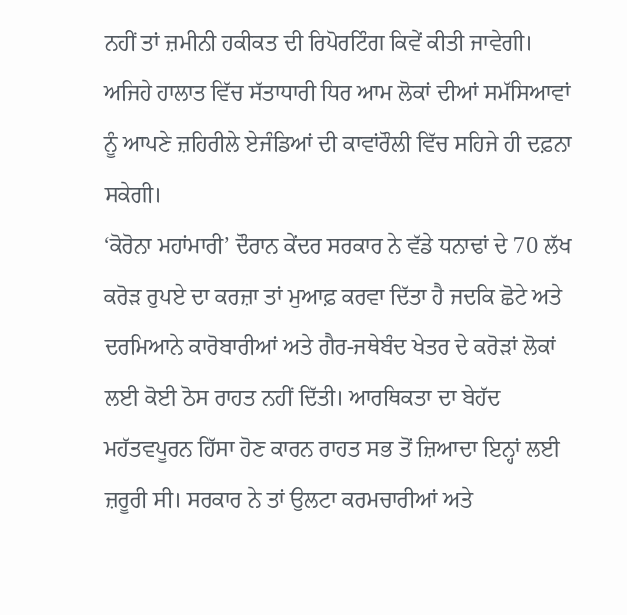ਨਹੀਂ ਤਾਂ ਜ਼ਮੀਨੀ ਹਕੀਕਤ ਦੀ ਰਿਪੋਰਟਿੰਗ ਕਿਵੇਂ ਕੀਤੀ ਜਾਵੇਗੀ। ਅਜਿਹੇ ਹਾਲਾਤ ਵਿੱਚ ਸੱਤਾਧਾਰੀ ਧਿਰ ਆਮ ਲੋਕਾਂ ਦੀਆਂ ਸਮੱਸਿਆਵਾਂ ਨੂੰ ਆਪਣੇ ਜ਼ਹਿਰੀਲੇ ਏਜੰਡਿਆਂ ਦੀ ਕਾਵਾਂਰੌਲੀ ਵਿੱਚ ਸਹਿਜੇ ਹੀ ਦਫ਼ਨਾ ਸਕੇਗੀ।
‘ਕੋਰੋਨਾ ਮਹਾਂਮਾਰੀ’ ਦੌਰਾਨ ਕੇਂਦਰ ਸਰਕਾਰ ਨੇ ਵੱਡੇ ਧਨਾਢਾਂ ਦੇ 70 ਲੱਖ ਕਰੋੜ ਰੁਪਏ ਦਾ ਕਰਜ਼ਾ ਤਾਂ ਮੁਆਫ਼ ਕਰਵਾ ਦਿੱਤਾ ਹੈ ਜਦਕਿ ਛੋਟੇ ਅਤੇ ਦਰਮਿਆਨੇ ਕਾਰੋਬਾਰੀਆਂ ਅਤੇ ਗੈਰ-ਜਥੇਬੰਦ ਖੇਤਰ ਦੇ ਕਰੋੜਾਂ ਲੋਕਾਂ ਲਈ ਕੋਈ ਠੋਸ ਰਾਹਤ ਨਹੀਂ ਦਿੱਤੀ। ਆਰਥਿਕਤਾ ਦਾ ਬੇਹੱਦ ਮਹੱਤਵਪੂਰਨ ਹਿੱਸਾ ਹੋਣ ਕਾਰਨ ਰਾਹਤ ਸਭ ਤੋਂ ਜ਼ਿਆਦਾ ਇਨ੍ਹਾਂ ਲਈ ਜ਼ਰੂਰੀ ਸੀ। ਸਰਕਾਰ ਨੇ ਤਾਂ ਉਲਟਾ ਕਰਮਚਾਰੀਆਂ ਅਤੇ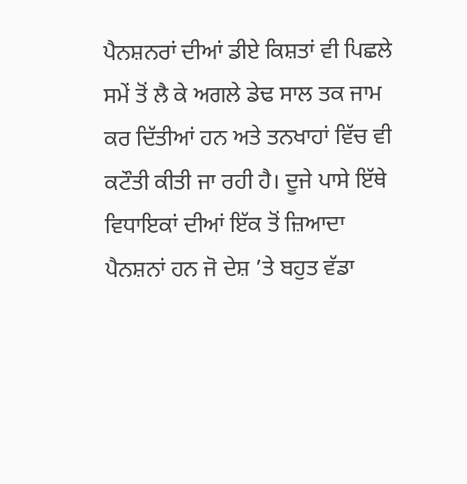ਪੈਨਸ਼ਨਰਾਂ ਦੀਆਂ ਡੀਏ ਕਿਸ਼ਤਾਂ ਵੀ ਪਿਛਲੇ ਸਮੇਂ ਤੋਂ ਲੈ ਕੇ ਅਗਲੇ ਡੇਢ ਸਾਲ ਤਕ ਜਾਮ ਕਰ ਦਿੱਤੀਆਂ ਹਨ ਅਤੇ ਤਨਖਾਹਾਂ ਵਿੱਚ ਵੀ ਕਟੌਤੀ ਕੀਤੀ ਜਾ ਰਹੀ ਹੈ। ਦੂਜੇ ਪਾਸੇ ਇੱਥੇ ਵਿਧਾਇਕਾਂ ਦੀਆਂ ਇੱਕ ਤੋਂ ਜ਼ਿਆਦਾ ਪੈਨਸ਼ਨਾਂ ਹਨ ਜੋ ਦੇਸ਼ ’ਤੇ ਬਹੁਤ ਵੱਡਾ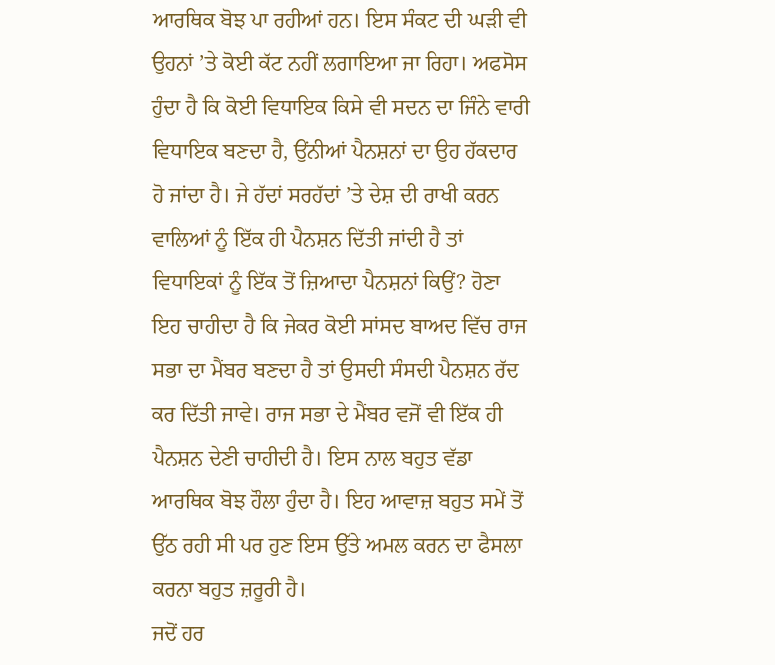ਆਰਥਿਕ ਬੋਝ ਪਾ ਰਹੀਆਂ ਹਨ। ਇਸ ਸੰਕਟ ਦੀ ਘੜੀ ਵੀ ਉਹਨਾਂ ’ਤੇ ਕੋਈ ਕੱਟ ਨਹੀਂ ਲਗਾਇਆ ਜਾ ਰਿਹਾ। ਅਫਸੋਸ ਹੁੰਦਾ ਹੈ ਕਿ ਕੋਈ ਵਿਧਾਇਕ ਕਿਸੇ ਵੀ ਸਦਨ ਦਾ ਜਿੰਨੇ ਵਾਰੀ ਵਿਧਾਇਕ ਬਣਦਾ ਹੈ, ਉਂਨੀਆਂ ਪੈਨਸ਼ਨਾਂ ਦਾ ਉਹ ਹੱਕਦਾਰ ਹੋ ਜਾਂਦਾ ਹੈ। ਜੇ ਹੱਦਾਂ ਸਰਹੱਦਾਂ ’ਤੇ ਦੇਸ਼ ਦੀ ਰਾਖੀ ਕਰਨ ਵਾਲਿਆਂ ਨੂੰ ਇੱਕ ਹੀ ਪੈਨਸ਼ਨ ਦਿੱਤੀ ਜਾਂਦੀ ਹੈ ਤਾਂ ਵਿਧਾਇਕਾਂ ਨੂੰ ਇੱਕ ਤੋਂ ਜ਼ਿਆਦਾ ਪੈਨਸ਼ਨਾਂ ਕਿਉਂ? ਹੋਣਾ ਇਹ ਚਾਹੀਦਾ ਹੈ ਕਿ ਜੇਕਰ ਕੋਈ ਸਾਂਸਦ ਬਾਅਦ ਵਿੱਚ ਰਾਜ ਸਭਾ ਦਾ ਮੈਂਬਰ ਬਣਦਾ ਹੈ ਤਾਂ ਉਸਦੀ ਸੰਸਦੀ ਪੈਨਸ਼ਨ ਰੱਦ ਕਰ ਦਿੱਤੀ ਜਾਵੇ। ਰਾਜ ਸਭਾ ਦੇ ਮੈਂਬਰ ਵਜੋਂ ਵੀ ਇੱਕ ਹੀ ਪੈਨਸ਼ਨ ਦੇਣੀ ਚਾਹੀਦੀ ਹੈ। ਇਸ ਨਾਲ ਬਹੁਤ ਵੱਡਾ ਆਰਥਿਕ ਬੋਝ ਹੌਲਾ ਹੁੰਦਾ ਹੈ। ਇਹ ਆਵਾਜ਼ ਬਹੁਤ ਸਮੇਂ ਤੋਂ ਉੱਠ ਰਹੀ ਸੀ ਪਰ ਹੁਣ ਇਸ ਉੱਤੇ ਅਮਲ ਕਰਨ ਦਾ ਫੈਸਲਾ ਕਰਨਾ ਬਹੁਤ ਜ਼ਰੂਰੀ ਹੈ।
ਜਦੋਂ ਹਰ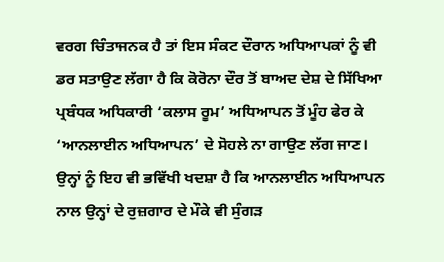ਵਰਗ ਚਿੰਤਾਜਨਕ ਹੈ ਤਾਂ ਇਸ ਸੰਕਟ ਦੌਰਾਨ ਅਧਿਆਪਕਾਂ ਨੂੰ ਵੀ ਡਰ ਸਤਾਉਣ ਲੱਗਾ ਹੈ ਕਿ ਕੋਰੋਨਾ ਦੌਰ ਤੋਂ ਬਾਅਦ ਦੇਸ਼ ਦੇ ਸਿੱਖਿਆ ਪ੍ਰਬੰਧਕ ਅਧਿਕਾਰੀ ‘ਕਲਾਸ ਰੂਮ’ ਅਧਿਆਪਨ ਤੋਂ ਮੂੰਹ ਫੇਰ ਕੇ ‘ਆਨਲਾਈਨ ਅਧਿਆਪਨ’ ਦੇ ਸੋਹਲੇ ਨਾ ਗਾਉਣ ਲੱਗ ਜਾਣ। ਉਨ੍ਹਾਂ ਨੂੰ ਇਹ ਵੀ ਭਵਿੱਖੀ ਖਦਸ਼ਾ ਹੈ ਕਿ ਆਨਲਾਈਨ ਅਧਿਆਪਨ ਨਾਲ ਉਨ੍ਹਾਂ ਦੇ ਰੁਜ਼ਗਾਰ ਦੇ ਮੌਕੇ ਵੀ ਸੁੰਗੜ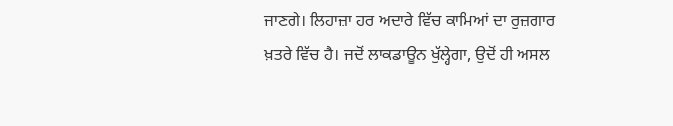ਜਾਣਗੇ। ਲਿਹਾਜ਼ਾ ਹਰ ਅਦਾਰੇ ਵਿੱਚ ਕਾਮਿਆਂ ਦਾ ਰੁਜ਼ਗਾਰ ਖ਼ਤਰੇ ਵਿੱਚ ਹੈ। ਜਦੋਂ ਲਾਕਡਾਊਨ ਖੁੱਲ੍ਹੇਗਾ, ਉਦੋਂ ਹੀ ਅਸਲ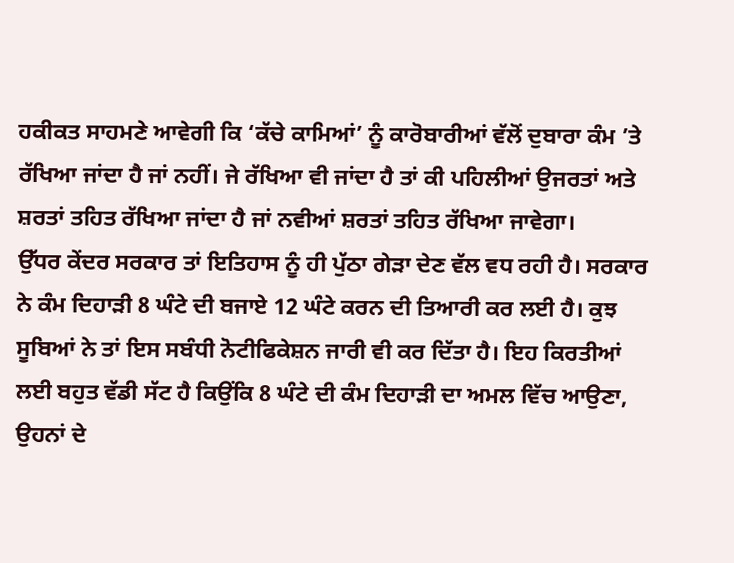ਹਕੀਕਤ ਸਾਹਮਣੇ ਆਵੇਗੀ ਕਿ ‘ਕੱਚੇ ਕਾਮਿਆਂ’ ਨੂੰ ਕਾਰੋਬਾਰੀਆਂ ਵੱਲੋਂ ਦੁਬਾਰਾ ਕੰਮ ’ਤੇ ਰੱਖਿਆ ਜਾਂਦਾ ਹੈ ਜਾਂ ਨਹੀਂ। ਜੇ ਰੱਖਿਆ ਵੀ ਜਾਂਦਾ ਹੈ ਤਾਂ ਕੀ ਪਹਿਲੀਆਂ ਉਜਰਤਾਂ ਅਤੇ ਸ਼ਰਤਾਂ ਤਹਿਤ ਰੱਖਿਆ ਜਾਂਦਾ ਹੈ ਜਾਂ ਨਵੀਆਂ ਸ਼ਰਤਾਂ ਤਹਿਤ ਰੱਖਿਆ ਜਾਵੇਗਾ।
ਉੱਧਰ ਕੇਂਦਰ ਸਰਕਾਰ ਤਾਂ ਇਤਿਹਾਸ ਨੂੰ ਹੀ ਪੁੱਠਾ ਗੇੜਾ ਦੇਣ ਵੱਲ ਵਧ ਰਹੀ ਹੈ। ਸਰਕਾਰ ਨੇ ਕੰਮ ਦਿਹਾੜੀ 8 ਘੰਟੇ ਦੀ ਬਜਾਏ 12 ਘੰਟੇ ਕਰਨ ਦੀ ਤਿਆਰੀ ਕਰ ਲਈ ਹੈ। ਕੁਝ ਸੂਬਿਆਂ ਨੇ ਤਾਂ ਇਸ ਸਬੰਧੀ ਨੋਟੀਫਿਕੇਸ਼ਨ ਜਾਰੀ ਵੀ ਕਰ ਦਿੱਤਾ ਹੈ। ਇਹ ਕਿਰਤੀਆਂ ਲਈ ਬਹੁਤ ਵੱਡੀ ਸੱਟ ਹੈ ਕਿਉਂਕਿ 8 ਘੰਟੇ ਦੀ ਕੰਮ ਦਿਹਾੜੀ ਦਾ ਅਮਲ ਵਿੱਚ ਆਉਣਾ, ਉਹਨਾਂ ਦੇ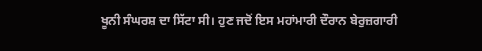ਖੂਨੀ ਸੰਘਰਸ਼ ਦਾ ਸਿੱਟਾ ਸੀ। ਹੁਣ ਜਦੋਂ ਇਸ ਮਹਾਂਮਾਰੀ ਦੌਰਾਨ ਬੇਰੁਜ਼ਗਾਰੀ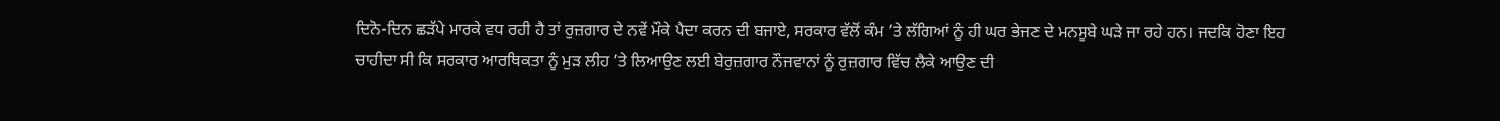ਦਿਨੋ-ਦਿਨ ਛੜੱਪੇ ਮਾਰਕੇ ਵਧ ਰਹੀ ਹੈ ਤਾਂ ਰੁਜ਼ਗਾਰ ਦੇ ਨਵੇਂ ਮੌਕੇ ਪੈਦਾ ਕਰਨ ਦੀ ਬਜਾਏ, ਸਰਕਾਰ ਵੱਲੋਂ ਕੰਮ ’ਤੇ ਲੱਗਿਆਂ ਨੂੰ ਹੀ ਘਰ ਭੇਜਣ ਦੇ ਮਨਸੂਬੇ ਘੜੇ ਜਾ ਰਹੇ ਹਨ। ਜਦਕਿ ਹੋਣਾ ਇਹ ਚਾਹੀਦਾ ਸੀ ਕਿ ਸਰਕਾਰ ਆਰਥਿਕਤਾ ਨੂੰ ਮੁੜ ਲੀਹ ’ਤੇ ਲਿਆਉਣ ਲਈ ਬੇਰੁਜ਼ਗਾਰ ਨੌਜਵਾਨਾਂ ਨੂੰ ਰੁਜ਼ਗਾਰ ਵਿੱਚ ਲੈਕੇ ਆਉਣ ਦੀ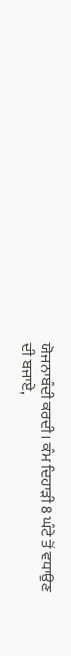ਯੋਜਨਾਬੰਦੀ ਕਰਦੀ। ਕੰਮ ਦਿਹਾੜੀ 8 ਘੰਟੇ ਤੋਂ ਵਧਾਉਣ ਦੀ ਬਜਾਏ,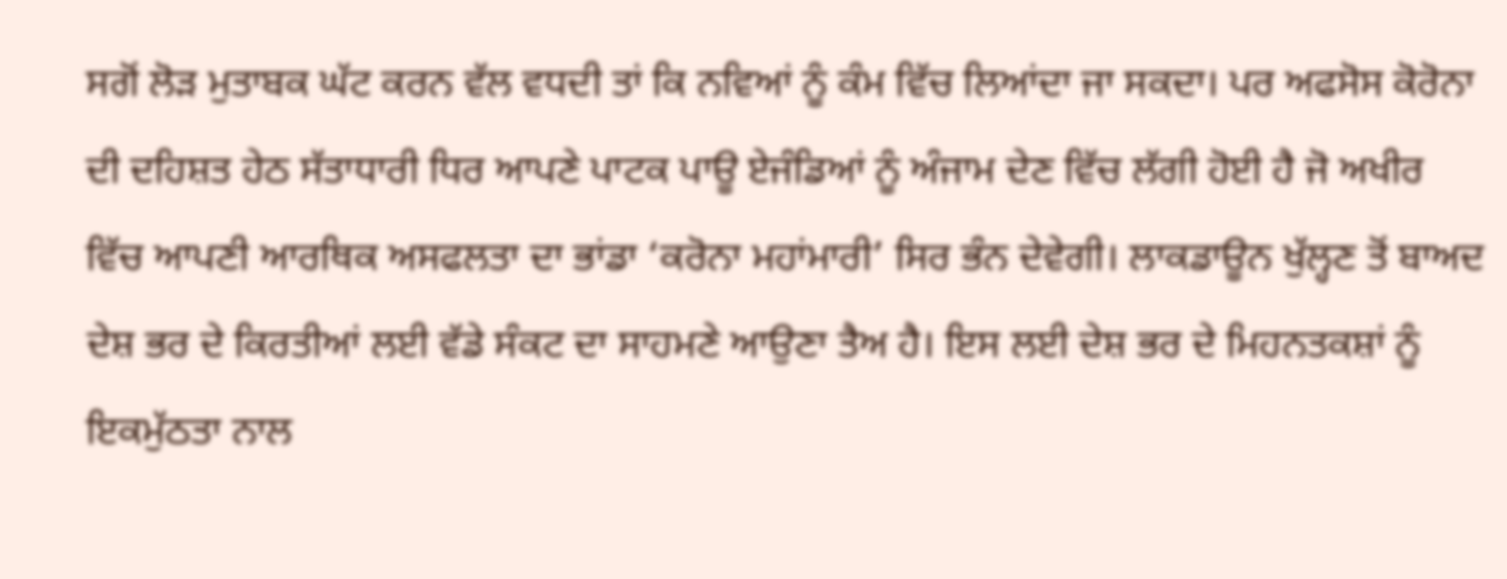ਸਗੋਂ ਲੋੜ ਮੁਤਾਬਕ ਘੱਟ ਕਰਨ ਵੱਲ ਵਧਦੀ ਤਾਂ ਕਿ ਨਵਿਆਂ ਨੂੰ ਕੰਮ ਵਿੱਚ ਲਿਆਂਦਾ ਜਾ ਸਕਦਾ। ਪਰ ਅਫਸੋਸ ਕੋਰੋਨਾ ਦੀ ਦਹਿਸ਼ਤ ਹੇਠ ਸੱਤਾਧਾਰੀ ਧਿਰ ਆਪਣੇ ਪਾਟਕ ਪਾਊ ਏਜੰਡਿਆਂ ਨੂੰ ਅੰਜਾਮ ਦੇਣ ਵਿੱਚ ਲੱਗੀ ਹੋਈ ਹੈ ਜੋ ਅਖੀਰ ਵਿੱਚ ਆਪਣੀ ਆਰਥਿਕ ਅਸਫਲਤਾ ਦਾ ਭਾਂਡਾ ‘ਕਰੋਨਾ ਮਹਾਂਮਾਰੀ’ ਸਿਰ ਭੰਨ ਦੇਵੇਗੀ। ਲਾਕਡਾਊਨ ਖੁੱਲ੍ਹਣ ਤੋਂ ਬਾਅਦ ਦੇਸ਼ ਭਰ ਦੇ ਕਿਰਤੀਆਂ ਲਈ ਵੱਡੇ ਸੰਕਟ ਦਾ ਸਾਹਮਣੇ ਆਉਣਾ ਤੈਅ ਹੈ। ਇਸ ਲਈ ਦੇਸ਼ ਭਰ ਦੇ ਮਿਹਨਤਕਸ਼ਾਂ ਨੂੰ ਇਕਮੁੱਠਤਾ ਨਾਲ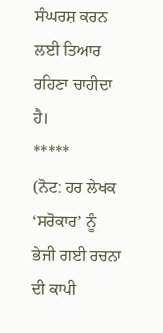ਸੰਘਰਸ਼ ਕਰਨ ਲਈ ਤਿਆਰ ਰਹਿਣਾ ਚਾਹੀਦਾ ਹੈ।
*****
(ਨੋਟ: ਹਰ ਲੇਖਕ ‘ਸਰੋਕਾਰ’ ਨੂੰ ਭੇਜੀ ਗਈ ਰਚਨਾ ਦੀ ਕਾਪੀ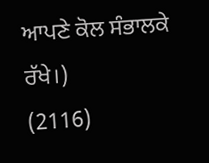ਆਪਣੇ ਕੋਲ ਸੰਭਾਲਕੇ ਰੱਖੇ।)
(2116)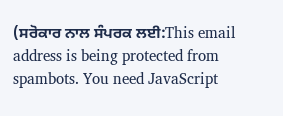(ਸਰੋਕਾਰ ਨਾਲ ਸੰਪਰਕ ਲਈ:This email address is being protected from spambots. You need JavaScript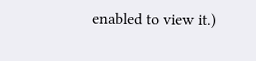enabled to view it.)